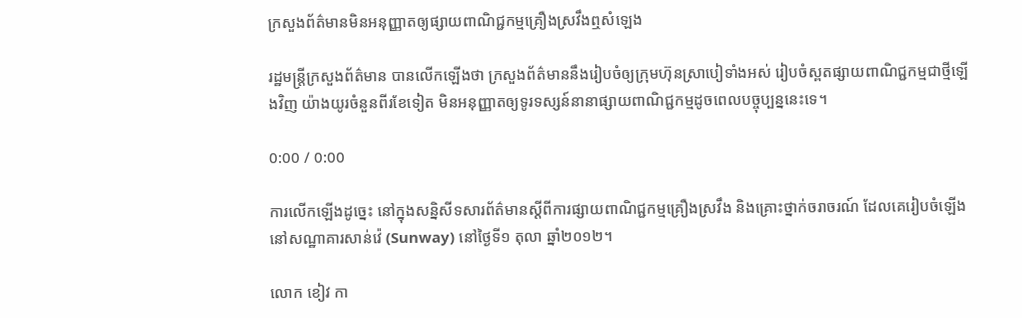ក្រសួងព័ត៌មានមិនអនុញ្ញាតឲ្យផ្សាយពាណិជ្ជកម្មគ្រឿងស្រវឹងឮសំឡេង

រដ្ឋមន្ត្រីក្រសួងព័ត៌មាន បានលើកឡើងថា ក្រសួងព័ត៌មាននឹងរៀបចំឲ្យក្រុមហ៊ុនស្រាបៀទាំងអស់ រៀបចំស្ពតផ្សាយពាណិជ្ជកម្មជាថ្មីឡើងវិញ យ៉ាងយូរចំនួនពីរខែទៀត មិនអនុញ្ញាតឲ្យទូរទស្សន៍នានាផ្សាយពាណិជ្ជកម្មដូចពេលបច្ចុប្បន្ននេះទេ។

0:00 / 0:00

ការលើកឡើងដូច្នេះ នៅក្នុងសន្និសីទសារព័ត៌មានស្ដីពីការផ្សាយពាណិជ្ជកម្មគ្រឿងស្រវឹង និងគ្រោះថ្នាក់ចរាចរណ៍ ដែលគេរៀបចំឡើងនៅសណ្ឋាគារសាន់វ៉េ (Sunway) នៅថ្ងៃទី១ តុលា ឆ្នាំ២០១២។

លោក ខៀវ កា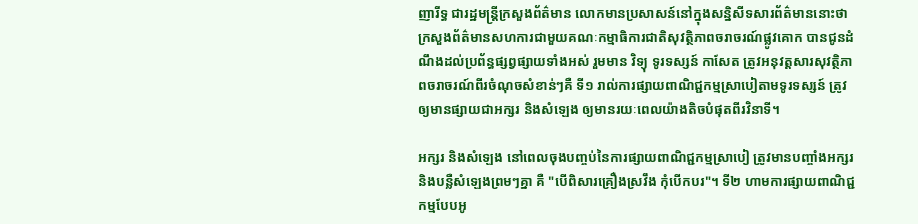ញារីទ្ធ ជារដ្ឋមន្ត្រីក្រសួងព័ត៌មាន លោកមានប្រសាសន៍នៅក្នុងសន្និសីទសារព័ត៌មាននោះថា ក្រសួងព័ត៌មានសហការជាមួយគណៈកម្មាធិការជាតិសុវត្ថិភាពចរាចរណ៍ផ្លូវគោក បានជូនដំណឹងដល់ប្រព័ន្ធផ្សព្វផ្សាយទាំងអស់ រួមមាន វិទ្យុ ទូរទស្សន៍ កាសែត ត្រូវអនុវត្តសារសុវត្ថិភាពចរាចរណ៍ពីរចំណុចសំខាន់ៗគឺ ទី១ រាល់ការផ្សាយពាណិជ្ជកម្មស្រាបៀតាមទូរទស្សន៍ ត្រូវឲ្យមានផ្សាយជាអក្សរ និងសំឡេង ឲ្យមានរយៈពេលយ៉ាងតិចបំផុតពីរវិនាទី។

អក្សរ និងសំឡេង នៅពេលចុងបញ្ចប់នៃការផ្សាយពាណិជ្ជកម្មស្រាបៀ ត្រូវមានបញ្ចាំងអក្សរ និងបន្លឺសំឡេងព្រមៗគ្នា គឺ "បើពិសារគ្រឿងស្រវឹង កុំបើកបរ"។ ទី២ ហាមការផ្សាយពាណិជ្ជកម្មបែបអូ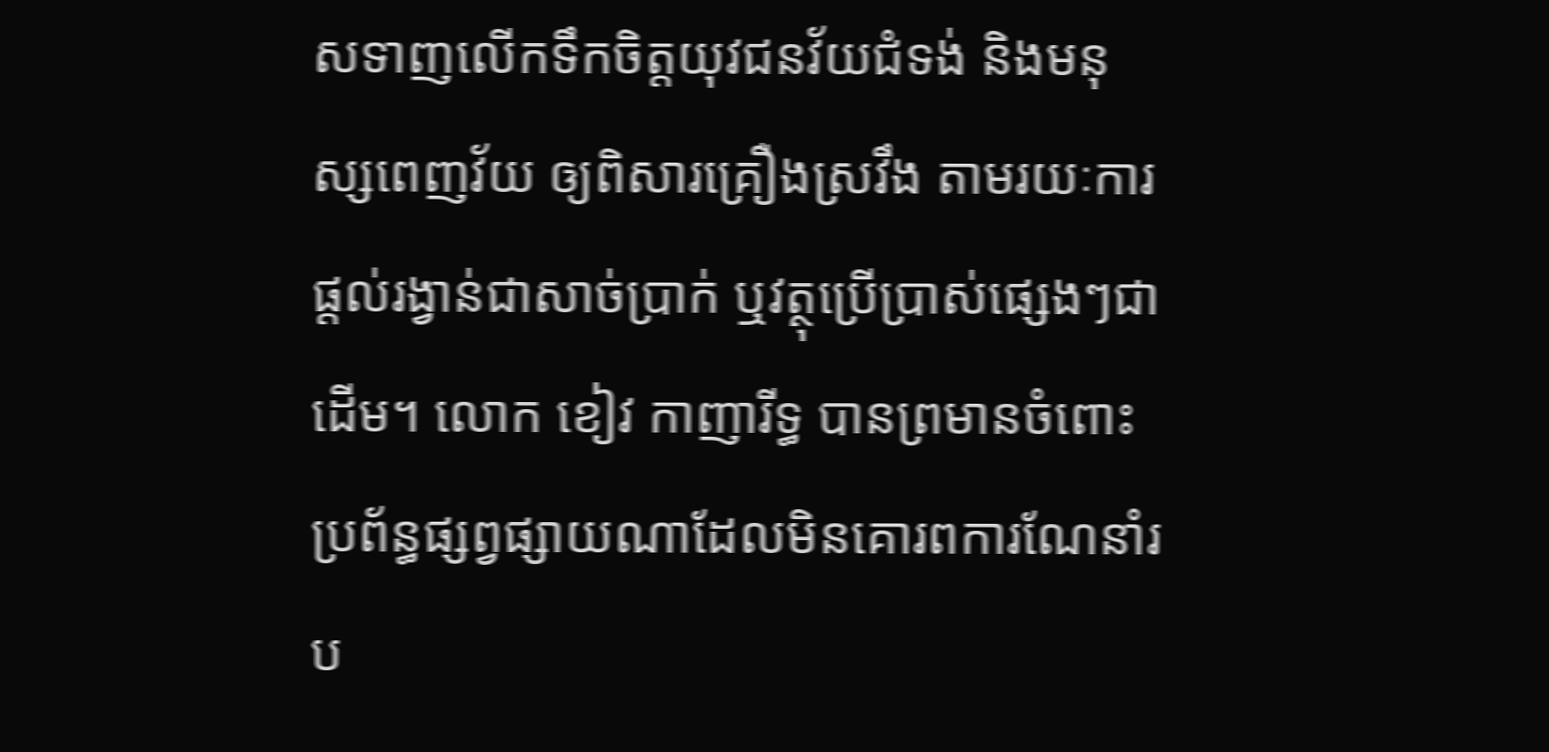សទាញលើកទឹកចិត្តយុវជនវ័យជំទង់ និងមនុស្សពេញវ័យ ឲ្យពិសារគ្រឿងស្រវឹង តាមរយៈការផ្ដល់រង្វាន់ជាសាច់ប្រាក់ ឬវត្ថុប្រើប្រាស់ផ្សេងៗជាដើម។ លោក ខៀវ កាញារីទ្ធ បានព្រមានចំពោះប្រព័ន្ធផ្សព្វផ្សាយណាដែលមិនគោរពការណែនាំរប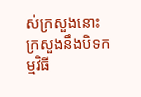ស់ក្រសួងនោះ ក្រសួងនឹងបិទកម្មវិធី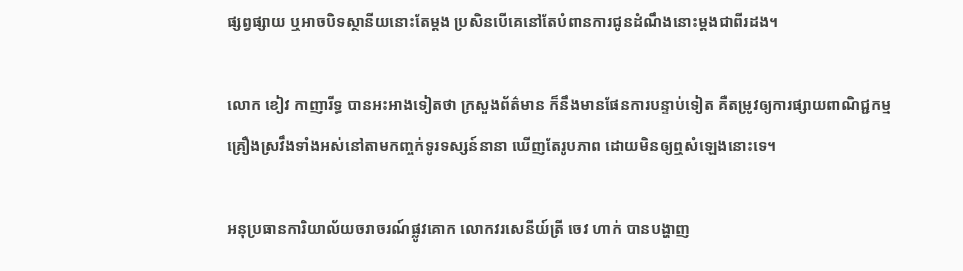ផ្សព្វផ្សាយ ឬអាចបិទស្ថានីយនោះតែម្ដង ប្រសិនបើគេនៅតែបំពានការជូនដំណឹងនោះម្ដងជាពីរដង។

លោក ខៀវ កាញារីទ្ធ បានអះអាងទៀតថា ក្រសួងព័ត៌មាន ក៏នឹងមានផែនការបន្ទាប់ទៀត គឺតម្រូវឲ្យការផ្សាយពាណិជ្ជកម្មគ្រឿងស្រវឹងទាំងអស់នៅតាមកញ្ចក់ទូរទស្សន៍នានា ឃើញតែរូបភាព ដោយមិនឲ្យឮសំឡេងនោះទេ។

អនុប្រធានការិយាល័យចរាចរណ៍ផ្លូវគោក លោកវរសេនីយ៍ត្រី ចេវ ហាក់ បានបង្ហាញ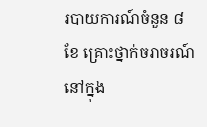របាយការណ៍ចំនួន ៨ខែ គ្រោះថ្នាក់ចរាចរណ៍នៅក្នុង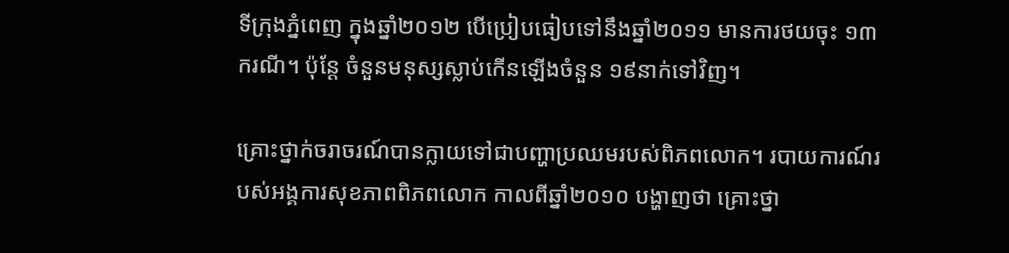ទីក្រុងភ្នំពេញ ក្នុងឆ្នាំ២០១២ បើប្រៀបធៀបទៅនឹងឆ្នាំ២០១១ មានការថយចុះ ១៣ករណី។ ប៉ុន្តែ ចំនួនមនុស្សស្លាប់កើនឡើងចំនួន ១៩នាក់ទៅវិញ។

គ្រោះថ្នាក់ចរាចរណ៍បានក្លាយទៅជាបញ្ហាប្រឈមរបស់ពិភពលោក។ របាយការណ៍របស់អង្គការសុខភាពពិភពលោក កាលពីឆ្នាំ២០១០ បង្ហាញថា គ្រោះថ្នា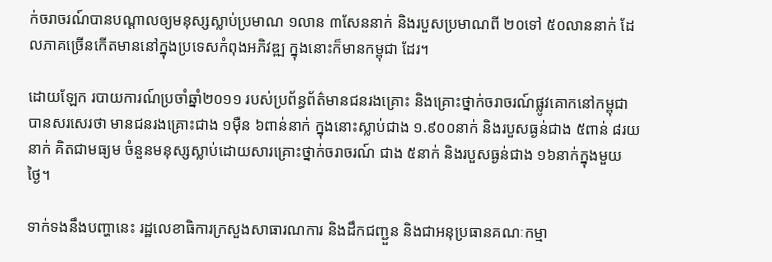ក់ចរាចរណ៍បានបណ្ដាលឲ្យមនុស្សស្លាប់ប្រមាណ ១លាន ៣សែននាក់ និងរបួសប្រមាណពី ២០ទៅ ៥០លាននាក់ ដែលភាគច្រើនកើតមាននៅក្នុងប្រទេសកំពុងអភិវឌ្ឍ ក្នុងនោះក៏មានកម្ពុជា ដែរ។

ដោយឡែក របាយការណ៍ប្រចាំឆ្នាំ២០១១ របស់ប្រព័ន្ធព័ត៌មានជនរងគ្រោះ និងគ្រោះថ្នាក់ចរាចរណ៍ផ្លូវគោកនៅកម្ពុជា បានសរសេរថា មានជនរងគ្រោះជាង ១ម៉ឺន ៦ពាន់នាក់ ក្នុងនោះស្លាប់ជាង ១.៩០០នាក់ និងរបួសធ្ងន់ជាង ៥ពាន់ ៨រយនាក់ គិតជាមធ្យម ចំនួនមនុស្សស្លាប់ដោយសារគ្រោះថ្នាក់ចរាចរណ៍ ជាង ៥នាក់ និងរបួសធ្ងន់ជាង ១៦នាក់ក្នុងមួយថ្ងៃ។

ទាក់ទងនឹងបញ្ហានេះ រដ្ឋលេខាធិការក្រសួងសាធារណការ និងដឹកជញ្ជួន និងជាអនុប្រធានគណៈកម្មា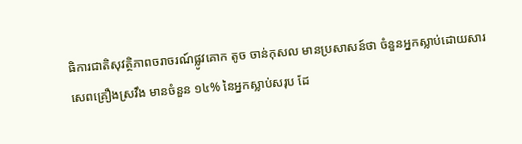ធិការជាតិសុវត្ថិភាពចរាចរណ៍ផ្លូវគោក តូច ចាន់កុសល មានប្រសាសន៍ថា ចំនួនអ្នកស្លាប់ដោយសារសេពគ្រឿងស្រវឹង មានចំនួន ១៤% នៃអ្នកស្លាប់សរុប ដែ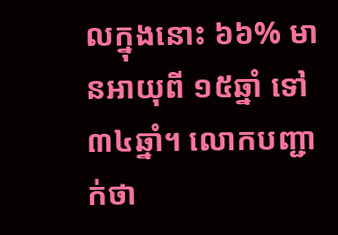លក្នុងនោះ ៦៦% មានអាយុពី ១៥ឆ្នាំ ទៅ ៣៤ឆ្នាំ។ លោកបញ្ជាក់ថា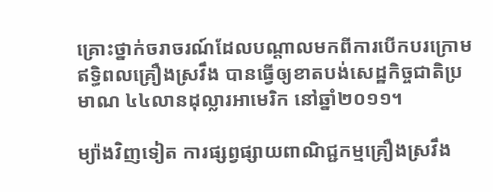គ្រោះថ្នាក់ចរាចរណ៍ដែលបណ្ដាលមកពីការបើកបរក្រោមឥទ្ធិពលគ្រឿងស្រវឹង បានធ្វើឲ្យខាតបង់សេដ្ឋកិច្ចជាតិប្រមាណ ៤៤លានដុល្លារអាមេរិក នៅឆ្នាំ២០១១។

ម្យ៉ាងវិញទៀត ការផ្សព្វផ្សាយពាណិជ្ជកម្មគ្រឿងស្រវឹង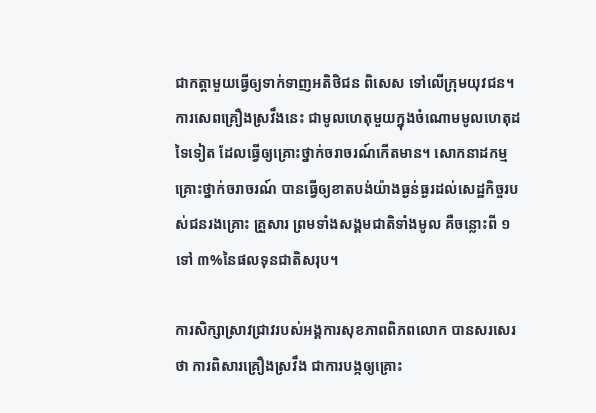ជាកត្តាមួយធ្វើឲ្យទាក់ទាញអតិថិជន ពិសេស ទៅលើក្រុមយុវជន។ ការសេពគ្រឿងស្រវឹងនេះ ជាមូលហេតុមួយក្នុងចំណោមមូលហេតុដទៃទៀត ដែលធ្វើឲ្យគ្រោះថ្នាក់ចរាចរណ៍កើតមាន។ សោកនាដកម្មគ្រោះថ្នាក់ចរាចរណ៍ បានធ្វើឲ្យខាតបង់យ៉ាងធ្ងន់ធ្ងរដល់សេដ្ឋកិច្ចរបស់ជនរងគ្រោះ គ្រួសារ ព្រមទាំងសង្គមជាតិទាំងមូល គឺចន្លោះពី ១ទៅ ៣%នៃផលទុនជាតិសរុប។

ការសិក្សាស្រាវជ្រាវរបស់អង្គការសុខភាពពិភពលោក បានសរសេរថា ការពិសារគ្រឿងស្រវឹង ជាការបង្កឲ្យគ្រោះ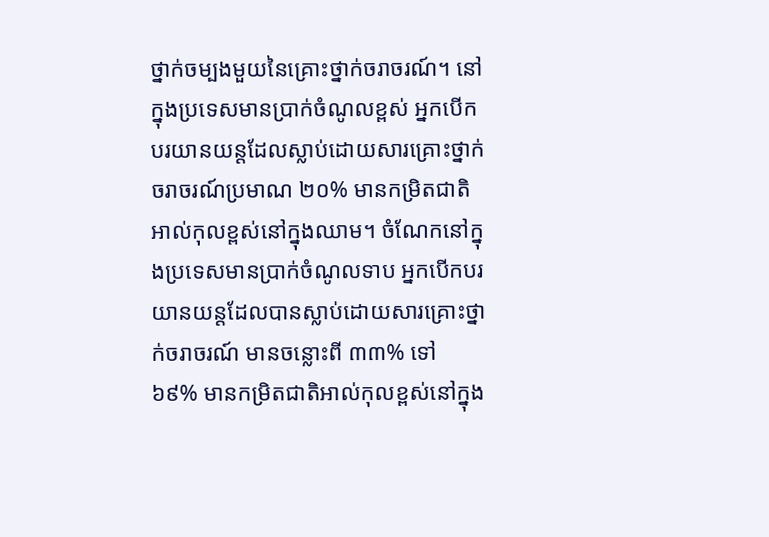ថ្នាក់ចម្បងមួយនៃគ្រោះថ្នាក់ចរាចរណ៍។ នៅក្នុងប្រទេសមានប្រាក់ចំណូលខ្ពស់ អ្នកបើកបរយានយន្តដែលស្លាប់ដោយសារគ្រោះថ្នាក់ចរាចរណ៍ប្រមាណ ២០% មានកម្រិតជាតិអាល់កុលខ្ពស់នៅក្នុងឈាម។ ចំណែកនៅក្នុងប្រទេសមានប្រាក់ចំណូលទាប អ្នកបើកបរយានយន្តដែលបានស្លាប់ដោយសារគ្រោះថ្នាក់ចរាចរណ៍ មានចន្លោះពី ៣៣% ទៅ ៦៩% មានកម្រិតជាតិអាល់កុលខ្ពស់នៅក្នុង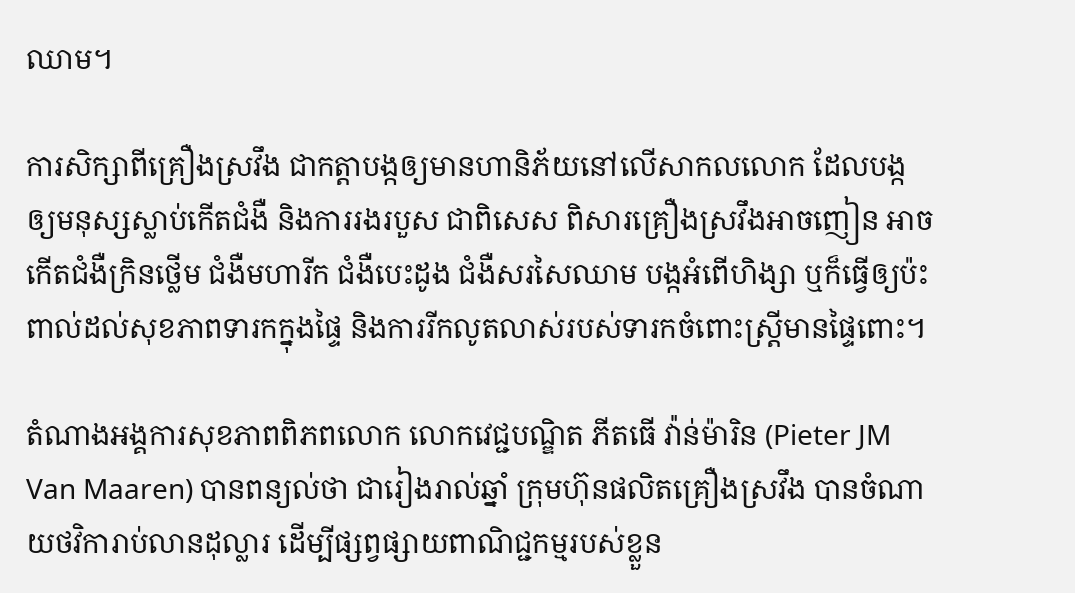ឈាម។

ការសិក្សាពីគ្រឿងស្រវឹង ជាកត្តាបង្កឲ្យមានហានិភ័យនៅលើសាកលលោក ដែលបង្កឲ្យមនុស្សស្លាប់កើតជំងឺ និងការរងរបួស ជាពិសេស ពិសារគ្រឿងស្រវឹងអាចញៀន អាចកើតជំងឺក្រិនថ្លើម ជំងឺមហារីក ជំងឺបេះដូង ជំងឺសរសៃឈាម បង្កអំពើហិង្សា ឬក៏ធ្វើឲ្យប៉ះពាល់ដល់សុខភាពទារកក្នុងផ្ទៃ និងការរីកលូតលាស់របស់ទារកចំពោះស្ត្រីមានផ្ទៃពោះ។

តំណាងអង្គការសុខភាពពិភពលោក លោកវេជ្ជបណ្ឌិត ភីតធើ វ៉ាន់ម៉ារិន (Pieter JM Van Maaren) បានពន្យល់ថា ជារៀងរាល់ឆ្នាំ ក្រុមហ៊ុនផលិតគ្រឿងស្រវឹង បានចំណាយថវិការាប់លានដុល្លារ ដើម្បីផ្សព្វផ្សាយពាណិជ្ជកម្មរបស់ខ្លួន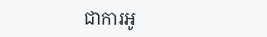ជាការអូ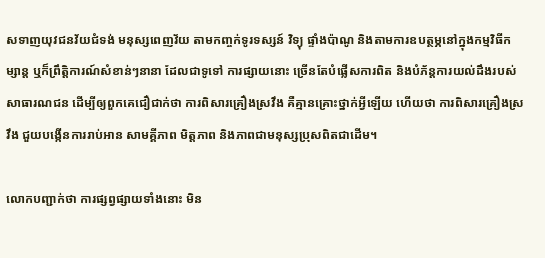សទាញយុវជនវ័យជំទង់ មនុស្សពេញវ័យ តាមកញ្ចក់ទូរទស្សន៍ វិទ្យុ ផ្ទាំងប៉ាណូ និងតាមការឧបត្ថម្ភនៅក្នុងកម្មវិធីកម្សាន្ត ឬក៏ព្រឹត្តិការណ៍សំខាន់ៗនានា ដែលជាទូទៅ ការផ្សាយនោះ ច្រើនតែបំផ្លើសការពិត និងបំភ័ន្តការយល់ដឹងរបស់សាធារណជន ដើម្បីឲ្យពួកគេជឿជាក់ថា ការពិសារគ្រឿងស្រវឹង គឺគ្មានគ្រោះថ្នាក់អ្វីឡើយ ហើយថា ការពិសារគ្រឿងស្រវឹង ជួយបង្កើនការរាប់អាន សាមគ្គីភាព មិត្តភាព និងភាពជាមនុស្សប្រុសពិតជាដើម។

លោកបញ្ជាក់ថា ការផ្សព្វផ្សាយទាំងនោះ មិន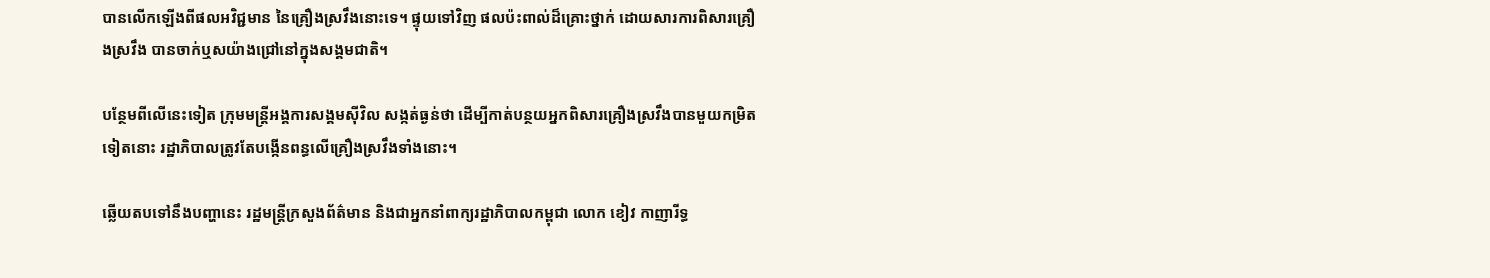បានលើកឡើងពីផលអវិជ្ជមាន នៃគ្រឿងស្រវឹងនោះទេ។ ផ្ទុយទៅវិញ ផលប៉ះពាល់ដ៏គ្រោះថ្នាក់ ដោយសារការពិសារគ្រឿងស្រវឹង បានចាក់ឬសយ៉ាងជ្រៅនៅក្នុងសង្គមជាតិ។

បន្ថែមពីលើនេះទៀត ក្រុមមន្ត្រីអង្គការសង្គមស៊ីវិល សង្កត់ធ្ងន់ថា ដើម្បីកាត់បន្ថយអ្នកពិសារគ្រឿងស្រវឹងបានមួយកម្រិតទៀតនោះ រដ្ឋាភិបាលត្រូវតែបង្កើនពន្ធលើគ្រឿងស្រវឹងទាំងនោះ។

ឆ្លើយតបទៅនឹងបញ្ហានេះ រដ្ឋមន្ត្រីក្រសួងព័ត៌មាន និងជាអ្នកនាំពាក្យរដ្ឋាភិបាលកម្ពុជា លោក ខៀវ កាញារីទ្ធ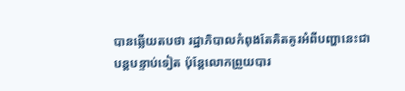បានឆ្លើយតបថា រដ្ឋាភិបាលកំពុងតែគិតគូរអំពីបញ្ហានេះជាបន្តបន្ទាប់ទៀត ប៉ុន្តែលោកព្រួយបារ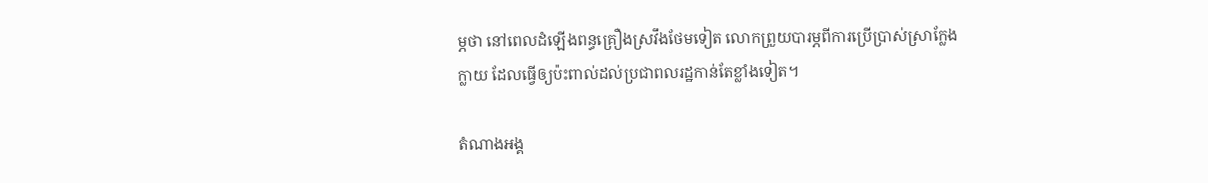ម្ភថា នៅពេលដំឡើងពន្ធគ្រឿងស្រវឹងថែមទៀត លោកព្រួយបារម្ភពីការប្រើប្រាស់ស្រាក្លែងក្លាយ ដែលធ្វើឲ្យប៉ះពាល់ដល់ប្រជាពលរដ្ឋកាន់តែខ្លាំងទៀត។

តំណាងអង្គ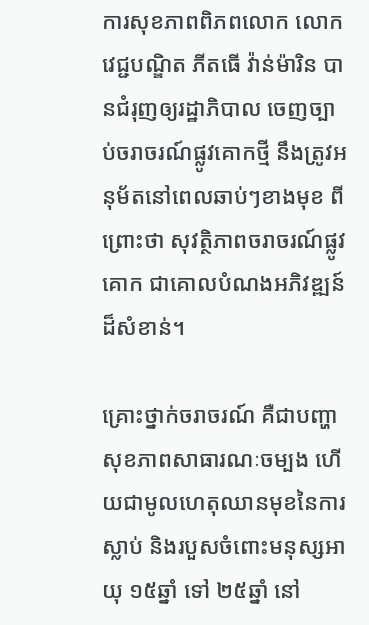ការសុខភាពពិភពលោក លោកវេជ្ជបណ្ឌិត ភីតធើ វ៉ាន់ម៉ារិន បានជំរុញឲ្យរដ្ឋាភិបាល ចេញច្បាប់ចរាចរណ៍ផ្លូវគោកថ្មី នឹងត្រូវអនុម័តនៅពេលឆាប់ៗខាងមុខ ពីព្រោះថា សុវត្ថិភាពចរាចរណ៍ផ្លូវគោក ជាគោលបំណងអភិវឌ្ឍន៍ដ៏សំខាន់។

គ្រោះថ្នាក់ចរាចរណ៍ គឺជាបញ្ហាសុខភាពសាធារណៈចម្បង ហើយជាមូលហេតុឈានមុខនៃការស្លាប់ និងរបួសចំពោះមនុស្សអាយុ ១៥ឆ្នាំ ទៅ ២៥ឆ្នាំ នៅ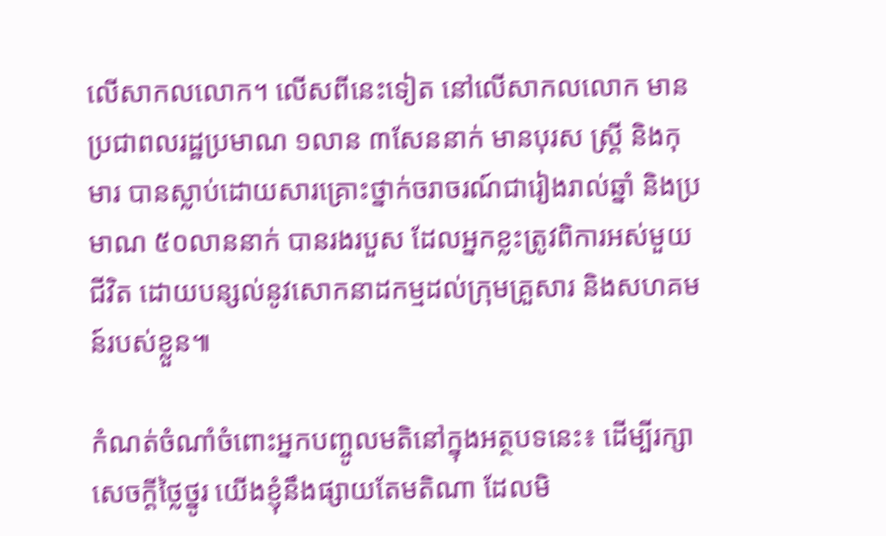លើសាកលលោក។ លើសពីនេះទៀត នៅលើសាកលលោក មានប្រជាពលរដ្ឋប្រមាណ ១លាន ៣សែននាក់ មានបុរស ស្ត្រី និងកុមារ បានស្លាប់ដោយសារគ្រោះថ្នាក់ចរាចរណ៍ជារៀងរាល់ឆ្នាំ និងប្រមាណ ៥០លាននាក់ បានរងរបួស ដែលអ្នកខ្លះត្រូវពិការអស់មួយជីវិត ដោយបន្សល់នូវសោកនាដកម្មដល់ក្រុមគ្រួសារ និងសហគមន៍របស់ខ្លួន៕

កំណត់ចំណាំចំពោះអ្នកបញ្ចូលមតិនៅក្នុងអត្ថបទនេះ៖ ដើម្បីរក្សាសេចក្ដីថ្លៃថ្នូរ យើងខ្ញុំនឹងផ្សាយតែមតិណា ដែលមិ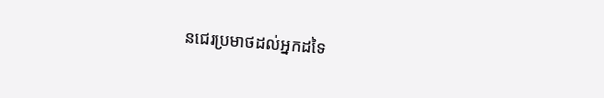នជេរប្រមាថដល់អ្នកដទៃ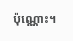ប៉ុណ្ណោះ។